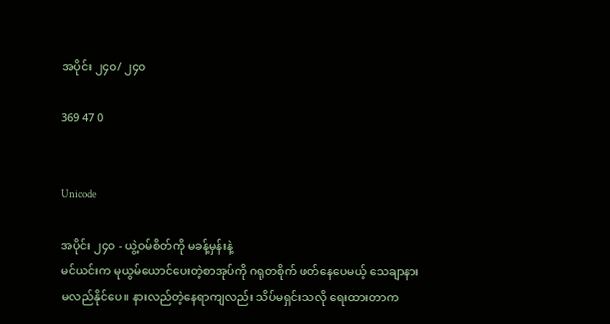အပိုင်း ၂၄၀/ ၂၄၀

369 47 0


Unicode

အပိုင်း ၂၄၀ - ယွဲ့ဝမ်စိတ်ကို မခန့်မှန်းနဲ့
မင်ယင်းက မုယွမ်ယောင်ပေးတဲ့စာအုပ်ကို ဂရုတစိုက် ဖတ်နေပေမယ့် သေချာနားမလည်နိုင်ပေ။ နားလည်တဲ့နေရာကျလည်း သိပ်မရှင်းသလို ရေးထားတာက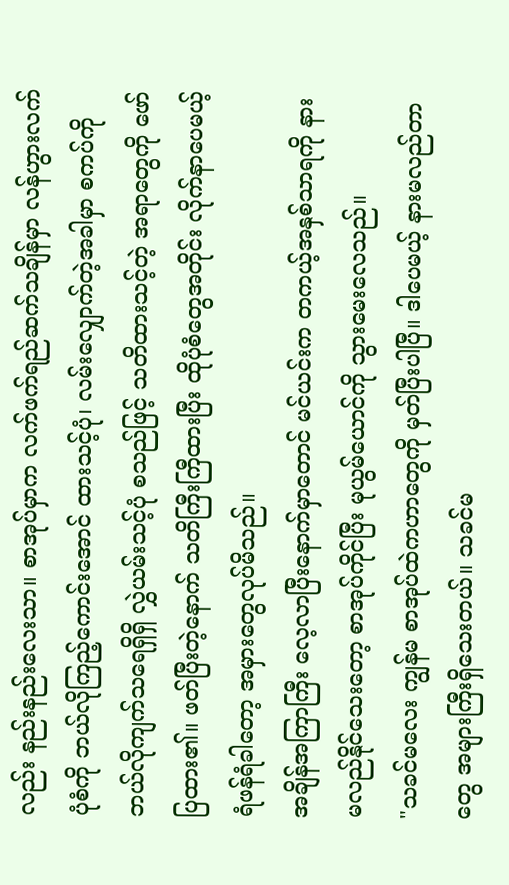လည်း နည်းနည်းလေးသာ။ စာအုပ်မှာက လက်ဖက်ရည်ဆက်သချိန်မှာ လန်ဟွားလက်ပုံစံကို ဘယ်လိုကြည့်ကောင်းအောင် ထားသင့်ပုံ၊ လမ်းလျှောက်‌တဲ့အခါမှာ စကပ်ကို ဘယ်လိုကျက်သရေရှိရှိ လွှဲယမ်းသင့်ပုံ စသည်ဖြင့် သတိထားသင့်တဲ့ အရာတွေကို ဖော်ပြထား၏။ ဖတ်ပြီးတဲ့နောက် သတိကြီးကြီထားပြီး ထိုပုံစံတွေအတိုင်း လိုက်နာပေမယ့် ရံဖန်ရံခါတော့ အမှားတွေလုပ်မိသည်။
အချိန်အကြာကြီး လေ့လာပြီးနောက်မှာတောင် မင်ယင်းက တကယ့်အနှစ်သာရကို နားမလည်နိုင်သေးတော့ စာအုပ်ကိုင်ပြီး မုယွမ်ယောင်ကို သွားမေးလေသည်။
"သခင်မလေး ကျွန်မ စာအုပ်ထဲကဟာတွေကို မှတ်ပြီးပါပြီ။ ဒါပေမယ့် နားမလည်တာတွေ အများကြီးရှိသေးတယ်။ သခင်မ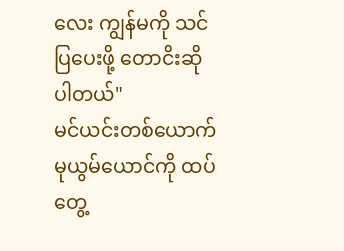လေး ကျွန်မကို သင်ပြပေးဖို့ တောငိးဆိုပါတယ်"
မင်ယင်းတစ်ယောက် မုယွမ်ယောင်ကို ထပ်တွေ့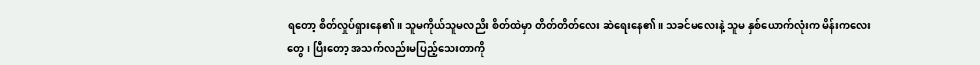ရတော့ စိတ်လှုပ်ရှားနေ၏။ သူမကိုယ်သူမလညိး စိတ်ထဲမှာ တိတ်တိတ်လေး ဆဲရေးနေ၏။ သခင်မလေးနဲ့ သူမ နှစ်ယောက်လုံးက မိန်းကလေးတွေ၊ ပြီးတော့ အသက်လည်းမပြည့်သေးတာကို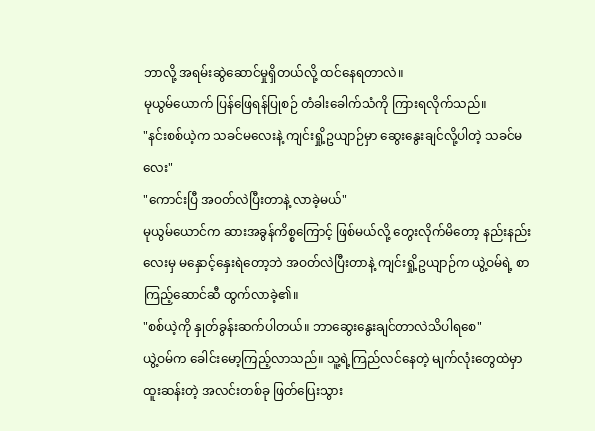ဘာလို့ အရမ်းဆွဲဆောင်မှုရှိတယ်လို့ ထင်‌နေရတာလဲ။
မုယွမ်ယောက် ပြန်ဖြေရန်ပြုစဉ် တံခါးခေါက်သံကို ကြားရလိုက်သည်။
"နင်းစစ်ယဲ့က သခင်မလေးနဲ့ ကျင်းရှို့ဥယျာဉ်မှာ ဆွေးနွေးချင်လို့ပါတဲ့ သခင်မလေး"
"ကောင်းပြီ အဝတ်လဲပြီးတာနဲ့ လာခဲ့မယ်"
မုယွမ်ယောင်က ဆားအခွန်ကိစ္စကြောင့် ဖြစ်မယ်လို့ တွေးလိုက်မိတော့ နည်းနည်းလေးမှ မနှောင့်နှေးရဲတော့ဘဲ အဝတ်လဲပြီးတာနဲ့ ကျင်းရှို့ဥယျာဉ်က ယွဲ့ဝမ်ရဲ့ စာကြည့်ဆောင်ဆီ ထွက်လာခဲ့၏။
"စစ်ယဲ့ကို နှုတ်ခွန်းဆက်ပါတယ်။ ဘာဆွေးနွေးချင်တာလဲသိပါရစေ"
ယွဲ့ဝမ်က ခေါင်းမော့ကြည့်လာသည်။ သူ့ရဲ့ကြည်လင်နေတဲ့ မျက်လုံးတွေထဲမှာ ထူးဆန်းတဲ့ အလင်းတစ်ခု ဖြတ်ပြေးသွား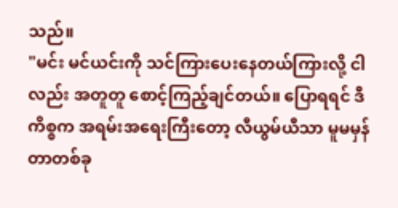သည်။
"မင်း မင်ယင်းကို သင်ကြားပေးနေတယ်ကြားလို့ ငါလည်း အတူတူ စောင့်ကြည့်ချင်တယ်။ ပြောရရင် ဒီကိစ္စက အရမ်းအရေးကြီးတော့ လီယွမ်ယီသာ မူမမှန်တာတစ်ခု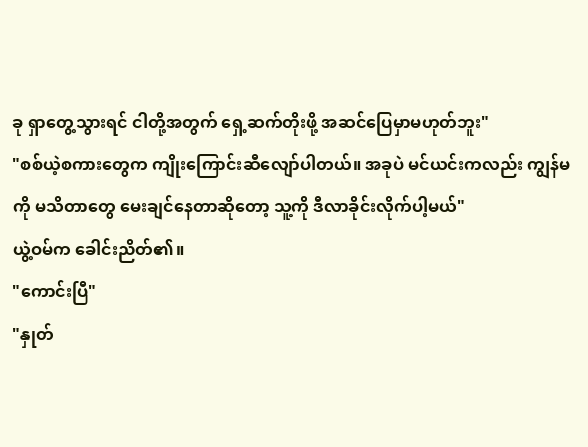ခု ရှာတွေ့သွားရင် ငါတို့အတွက် ရှေ့ဆက်တိုးဖို့ အဆင်ပြေမှာမဟုတ်ဘူး"
"စစ်ယဲ့စကားတွေက ကျိုးကြောင်းဆီလျော်ပါတယ်။ အခုပဲ မင်ယင်းကလည်း ကျွန်မကို မသိတာတွေ မေးချင်နေတာဆိုတော့ သူ့ကို ဒီလာခိုင်းလိုက်ပါ့မယ်"
ယွဲ့ဝမ်က ခေါင်းညိတ်၏။
"ကောင်းပြီ"
"နှုတ်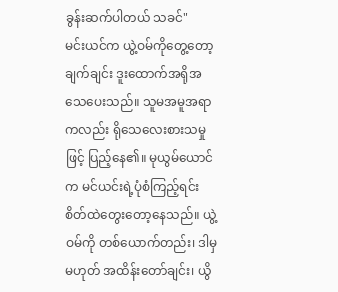ခွန်းဆက်ပါတယ် သခင်"
မင်းယင်က ယွဲ့ဝမ်ကိုတွေ့တော့ ချက်ချင်း ဒူးထောက်အရိုအသေပေးသည်။ သူမအမူအရာကလည်း ရိုသေလေးစားသမှုဖြင့် ပြည့်နေ၏။ မုယွမ်ယောင်က မင်ယင်းရဲ့ပုံစံကြည့်ရင်း စိတ်ထဲတွေးတော့နေသည်။ ယွဲ့ဝမ်ကို တစ်ယောက်တည်း၊ ဒါမှမဟုတ် အထိန်းတော်ချင်း၊ ယွိ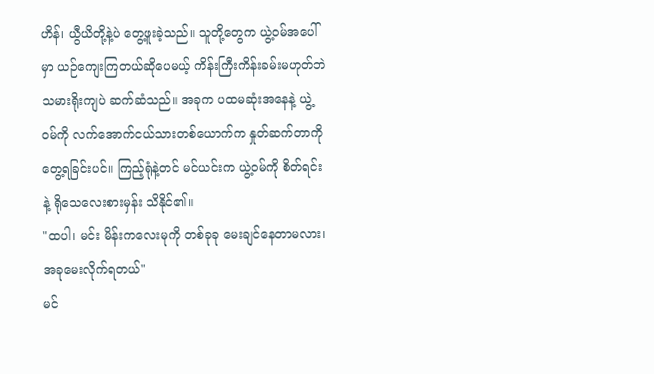ဟိန်၊ ယွီယိတို့နဲ့ပဲ တွေ့ဖူးခဲ့သည်။ သူတို့တွေက ယွဲ့ဝမ်အပေါ်မှာ ယဉ်ကျေးကြတယ်ဆိုပေမယ့် ကိန်းကြီးကိန်းခမ်းမဟုတ်ဘဲ သမားရိုးကျပဲ ဆက်ဆံသည်။ အခုက ပထမဆုံး‌အနေနဲ့ ယွဲ့ဝမ်ကို လက်အောက်ငယ်သားတစ်ယောက်က နှုတ်ဆက်တာကို တွေ့ရခြင်းပင်။ ကြည့်ရုံနဲ့တင် မင်ယင်းက ယွဲ့ဝမ်ကို စိတ်ရင်းနဲ့ ရိုသေလေးစားမှန်း သိနိုင်၏။
"ထပါ၊ မင်း မိန်းကလေးမုကို တစ်ခုခု မေးချင်နေတာမလား၊ အခုမေးလိုက်ရတယ်"
မင်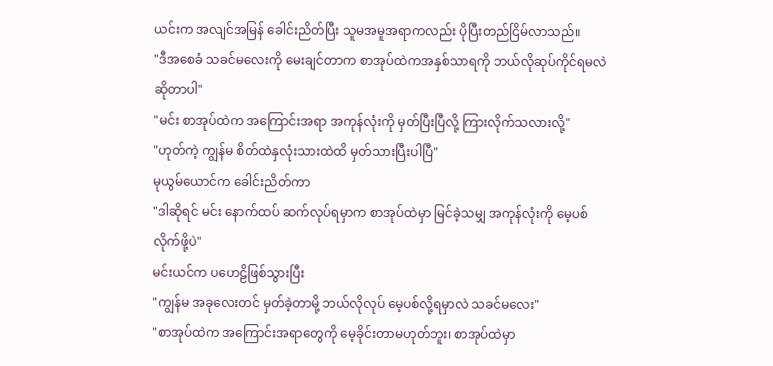ယင်းက အလျင်အမြန် ခေါင်းညိတ်ပြီး သူမအမူအရာကလည်း ပိုပြီးတည်ငြိမ်လာသည်။
"ဒီအစေခံ သခင်မလေးကို မေးချင်တာက စာအုပ်ထဲကအနှစ်သာရကို ဘယ်လိုဆုပ်ကိုင်ရမလဲဆိုတာပါ"
"မင်း စာအုပ်ထဲက အကြောင်းအရာ အကုန်လုံးကို မှတ်ပြီးပြီလို့ ကြားလိုက်သလားလို့"
"ဟုတ်ကဲ့ ကျွန်မ စိတ်ထဲနှလုံးသားထဲထိ မှတ်သားပြီးပါပြီ"
မုယွမ်ယောင်က ခေါင်းညိတ်ကာ
"ဒါဆိုရင် မင်း နောက်ထပ် ဆက်လုပ်ရမှာက စာအုပ်ထဲမှာ မြင်ခဲ့သမျှ အကုန်လုံးကို မေ့ပစ်လိုက်ဖို့ပဲ"
မင်းယင်က ပဟေဠိဖြစ်သွားပြီး
"ကျွန်မ အခုလေးတင် မှတ်ခဲ့တာမို့ ဘယ်လိုလုပ် မေ့ပစ်လို့ရမှာလဲ သခင်မလေး"
"စာအုပ်ထဲက အကြောင်းအရာတွေကို မေ့ခိုင်းတာမဟုတ်ဘူး၊ စာအုပ်ထဲမှာ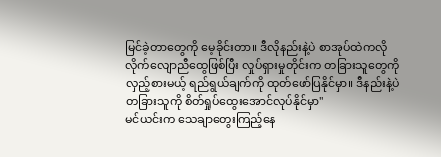မြင်ခဲ့တာတွေကို မေ့ခိုင်းတာ။ ဒီလိုနည်းနဲ့ပဲ စာအုပ်ထဲကလို လိုက်လျောညီထွေဖြစ်ပြီး လှုပ်ရှားမှုတိုင်းက တခြားသူတွေကို လှည့်စားမယ့် ရည်ရွယ်ချက်ကို ထုတ်ဖော်ပြနိုင်မှာ။ ဒီနည်းနဲ့ပဲ တခြားသူကို စိတ်ရှုပ်ထွေးအောင်လုပ်နိုင်မှာ"
မင်ယင်းက သေချာတွေးကြည့်နေ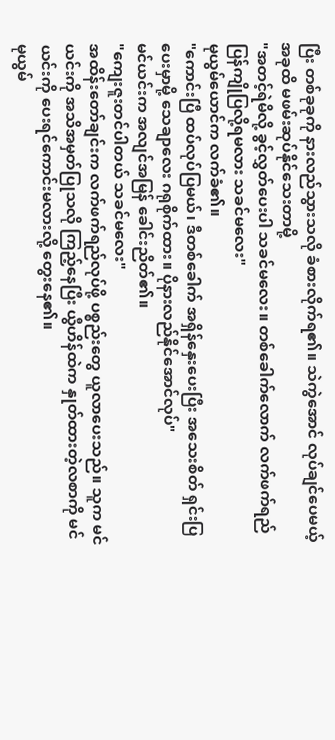ပြီး တစ်ခုခုကို နားလည်သွားသလို ခံစားလိုက်ရ၏။ သဲကွဲအောင် လုပ်ချင်ပေမယ့် အခုထိ မဖမ်းဆုပ်‌နိုင်သေးတာမို့
"အတင့်ရဲမိလို့ ခွင့်လွှတ်ပေးပါ သခင်မလေး။ တစ်ခေါက်လောက် လက်ဖက်ရည်ပြန်ကျိုပြလို့ရမလား သခင်မလေး"
မုယွမ်ယောင်က လက်ခံ၏။
"ကောင်းပြီ ထပ်လုပ်ပြမယ်၊ ဒီတစ်ခေါက် အရှိန်နှေးပေးပြီး အသေးစိတ် ရှင်းပြပေးမှာမို့ သေချာလေး ဂရုစိုက်ထား။ ပိုနားလည်နိုင်အောင်လုပ်"
မင်ယင်းက အလျင်အမြန် ခေါင်းညိတ်၏။
"ကျေးဇူးတင်ပါတယ် သခင်မလေး"
အထိန်းတော်ချင်းက လက်ဖက်ရည်လုပ်ဖို့ ပစ္စည်းတွေ ယူလာပေးသည်။ သူက မင်ယင်းကို အသိအမှတ်ပြုသလို ကြည့်နေပြီး ယွီဟိန်ထဲက နှုတ်ထားတဲ့လစာကို မင်ယင်းကို ပေးရင်ကောင်းမလားလို့ တွေးနေ၏။
မုယွမ်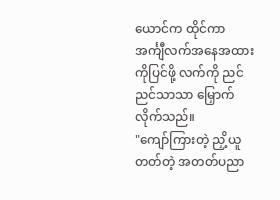ယောင်က ထိုင်ကာ အင်္ကျီလက်အနေအထားကိုပြင်ဖို့ လက်ကို ညင်ညင်သာသာ မြှောက်လိုက်သည်။
"ကျော်ကြားတဲ့ ညှိ့ယူတတ်တဲ့ အတတ်ပညာ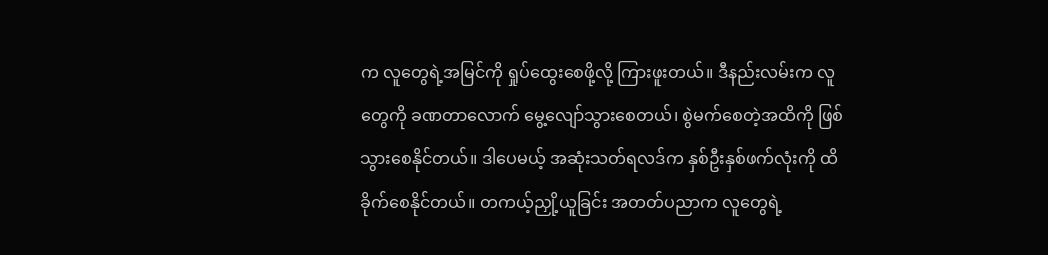က လူတွေရဲ့အမြင်ကို ရှုပ်ထွေးစေဖို့လို့ ကြားဖူးတယ်။ ဒီနည်းလမ်းက လူတွေကို ခဏတာလောက် မွေ့လျော်သွားစေတယ်၊ စွဲမက်စေတဲ့အထိကို ဖြစ်သွားစေနိုင်တယ်။ ဒါပေမယ့် အဆုံးသတ်ရလဒ်က နှစ်ဦးနှစ်ဖက်လုံးကို ထိခိုက်စေနိုင်တယ်။ တကယ့်ညှို့ယူခြင်း အတတ်ပညာက လူတွေရဲ့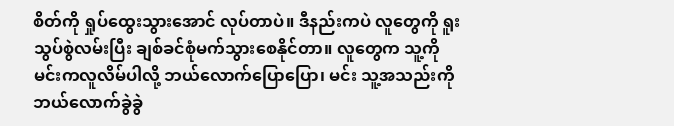စိတ်ကို ရှုပ်ထွေးသွားအောင် လုပ်တာပဲ။ ဒီနည်းကပဲ လူတွေကို ရူးသွပ်စွဲလမ်းပြီး ချစ်ခင်စုံမက်သွားစေနိုင်တာ။ လူတွေက သူ့ကို မင်းကလူလိမ်ပါလို့ ဘယ်လောက်ပြောပြော၊ မင်း သူ့အသည်းကို ဘယ်လောက်ခွဲခွဲ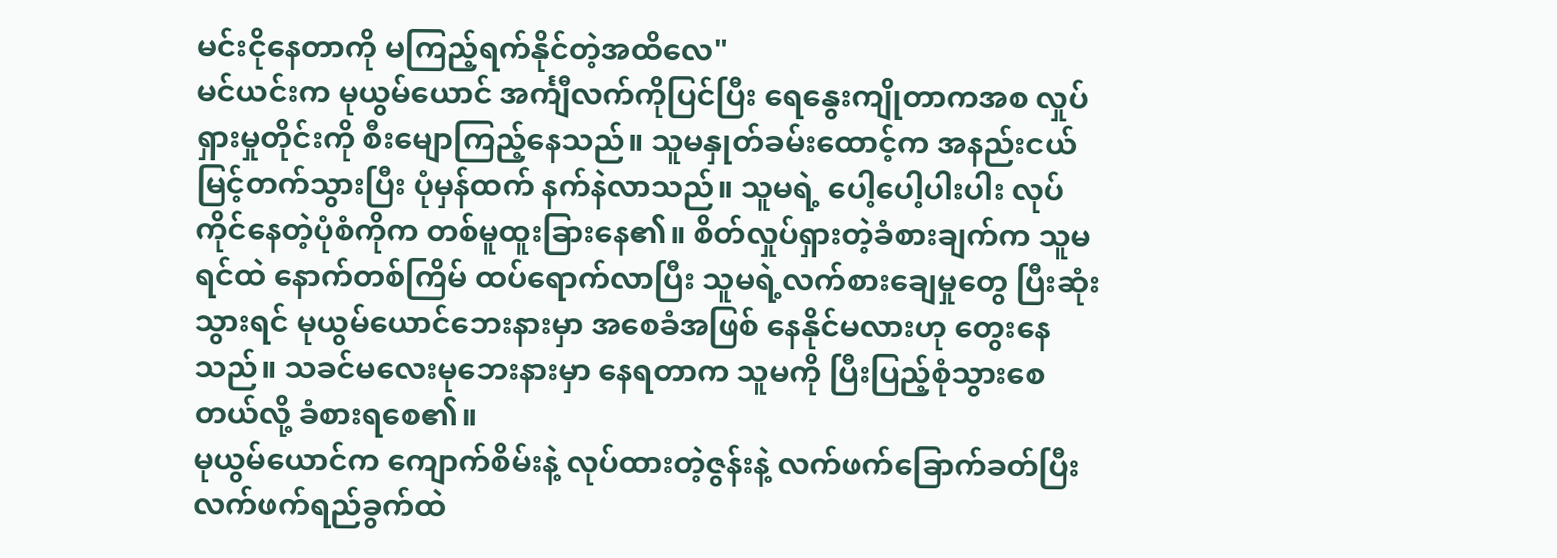မင်းငိုနေတာကို မကြည့်ရက်နိုင်တဲ့အထိလေ"
မင်ယင်းက မုယွမ်ယောင် အင်္ကျီလက်ကိုပြင်ပြီး ရေနွေးကျိုတာကအစ လှုပ်ရှားမှုတိုင်းကို စီးမျောကြည့်နေသည်။ သူမနှုတ်ခမ်းထောင့်က အနည်းငယ် မြင့်တက်သွားပြီး ပုံမှန်ထက် နက်နဲလာသည်။ သူမရဲ့ ပေါ့ပေါ့ပါးပါး လုပ်ကိုင်နေတဲ့ပုံစံကိုက တစ်မူထူး‌ခြားနေ၏။ စိတ်လှုပ်ရှားတဲ့ခံစားချက်က သူမရင်ထဲ နောက်တစ်ကြိမ် ထပ်ရောက်လာပြီး သူမရဲ့လက်စားချေမှုတွေ ပြီးဆုံးသွားရင် မုယွမ်ယောင်ဘေးနားမှာ အစေခံအဖြစ် နေနိုင်မလားဟု တွေးနေသည်။ သခင်မလေးမုဘေးနားမှာ နေရတာက သူမကို ပြီးပြည့်စုံသွားစေတယ်လို့ ခံစားရစေ၏။
မုယွမ်ယောင်က ကျောက်စိမ်းနဲ့ လုပ်ထားတဲ့ဇွန်းနဲ့ လက်ဖက်ခြောက်ခတ်ပြီး လက်ဖက်ရည်ခွက်ထဲ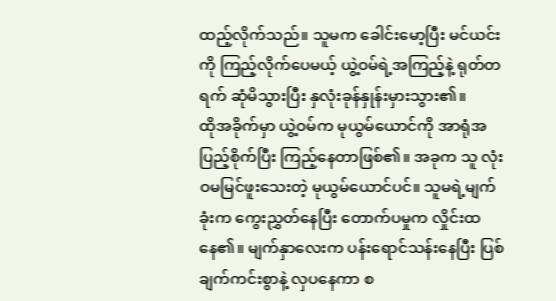ထည့်လိုက်သည်။ သူမက ခေါင်းမော့ပြီး မင်ယင်းကို ကြည့်လိုက်ပေမယ့် ယွဲ့ဝမ်ရဲ့အကြည့်နဲ့ ရုတ်တရက် ဆုံမိသွားပြီး နှလုံးခုန်နှုန်းမှားသွား၏။
ထိုအခိုက်မှာ ယွဲ့ဝမ်က မုယွမ်ယောင်ကို အာရုံအပြည့်စိုက်ပြီး ကြည့်နေတာဖြစ်၏။ အခုက သူ လုံးဝမမြင်ဖူးသေးတဲ့ မုယွမ်ယောင်ပင်။ သူမရဲ့မျက်ခုံးက ကွေးညွှတ်နေပြီး တောက်ပမှုက လှိုင်းထနေ၏။ မျက်နှာလေးက ပန်းရောင်သန်းနေပြီး ပြစ်ချက်ကင်းစွာနဲ့ လှပနေကာ စ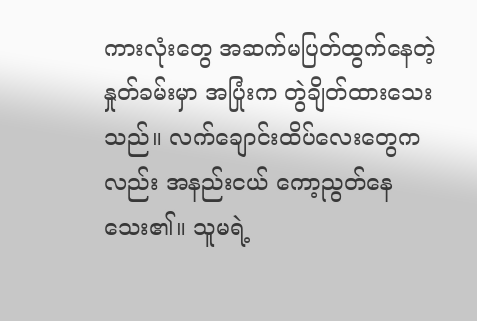ကားလုံးတွေ အဆက်မပြတ်ထွက်နေတဲ့ နှုတ်ခမ်းမှာ အပြုံးက တွဲချိတ်ထားသေးသည်။ လက်ချောင်းထိပ်လေးတွေကလည်း အနည်းငယ် ကော့ညွတ်နေသေး၏။ သူမရဲ့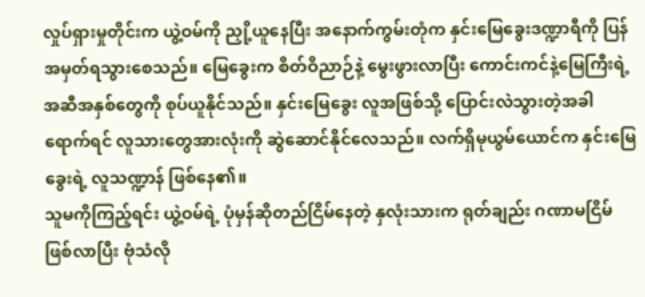လှုပ်ရှားမှုတိုင်းက ယွဲ့ဝမ်ကို ညှို့ယူနေပြီး အနောက်ကွမ်းတုံက နှင်းမြေခွေးဒဏ္ဍာရီကို ပြန်အမှတ်ရသွားစေသည်။ မြေခွေးက စိတ်ဝိညာဉ်နဲ့ မွေးဖွားလာပြီး ကောင်းကင်နဲ့မြေကြီးရဲ့ အဆီအနှစ်တွေကို စုပ်ယူနိုင်သည်။ နှင်း‌မြေခွေး လူအဖြစ်သို့ ပြောင်းလဲသွားတဲ့အခါရောက်ရင် လူသားတွေအားလုံးကို ဆွဲဆောင်‌နိုင်လေသည်။ လက်ရှိမုယွမ်ယောင်က နှင်းမြေခွေးရဲ့ လူသဏ္ဍာန် ဖြစ်နေ၏။
သူမကိုကြည့်ရင်း ယွဲ့ဝမ်ရဲ့ ပုံမှန်ဆိုတည်ငြိမ်နေတဲ့ နှလုံးသားက ရုတ်ချည်း ဂဏာမငြိမ်ဖြစ်လာပြီး ဗုံသံလို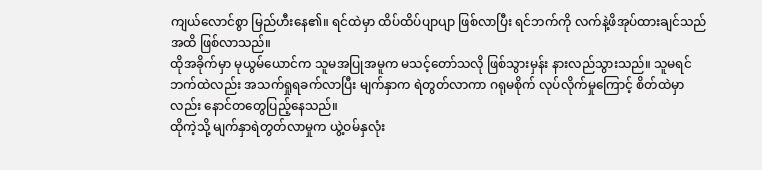ကျယ်လောင်စွာ မြည်ဟီးနေ၏။ ရင်ထဲမှာ ထိပ်ထိပ်ပျာပျာ ဖြစ်လာပြီး ရင်ဘက်ကို လက်နဲ့ဖိအုပ်ထားချင်သည်အထိ ဖြစ်လာသည်။
ထိုအခိုက်မှာ မုယွမ်ယောင်က သူမအပြုအမူ‌က မသင့်တော်သလို ဖြစ်သွားမှန်း နားလည်သွားသည်။ သူမရင်ဘက်ထဲလည်း အသက်ရှုရခက်လာပြီး မျက်နှာက ရဲတွတ်လာကာ ဂရုမစိုက် လုပ်လိုက်မှုကြောင့် စိတ်ထဲမှာလည်း နောင်တတွေပြည့်နေသည်။
ထိုကဲ့သို့ မျက်နှာရဲတွတ်လာမှုက ယွဲ့ဝမ်နှလုံး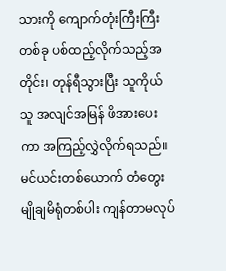သားကို ကျောက်တုံးကြီးကြီးတစ်ခု ပစ်ထည့်လိုက်သည့်အတိုင်း၊ တုန်ရီသွားပြီး သူကိုယ်သူ အလျင်အမြန် ဖိအားပေးကာ အကြည့်လွှဲလိုက်ရသည်။
မင်ယင်းတစ်ယောက် တံတွေးမျိုချမိရုံတစ်ပါး ကျန်တာမလုပ်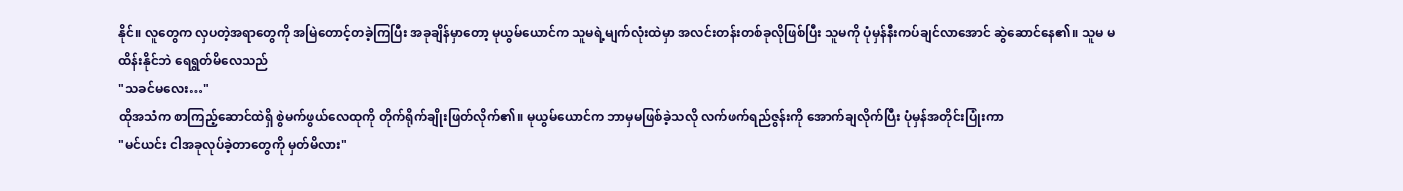နိုင်။ လူတွေက လှပတဲ့အရာတွေကို အမြဲတောင့်တခဲ့ကြပြီး အခုချိန်မှာတော့ မုယွမ်ယောင်က သူမရဲ့မျက်လုံးထဲမှာ အလင်းတန်းတစ်ခုလိုဖြစ်ပြီး သူမကို ပုံမှန်နီးကပ်ချင်လာအောင် ဆွဲဆောင်နေ၏။ သူမ မထိန်းနိုင်ဘဲ ရေရွတ်မိလေသည်
"သခင်မလေး…"
ထိုအသံက စာကြည့်ဆောင်ထဲရှိ စွဲမက်ဖွယ်လေထုကို တိုက်ရိုက်ချိုးဖြတ်လိုက်၏။ မုယွမ်ယောင်က ဘာမှမဖြစ်ခဲ့သလို လက်ဖက်ရည်ဇွန်းကို အောက်ချလိုက်ပြီး ပုံမှန်အတိုင်းပြုံးကာ
"မင်ယင်း ငါအခုလုပ်ခဲ့တာတွေကို မှတ်မိလား"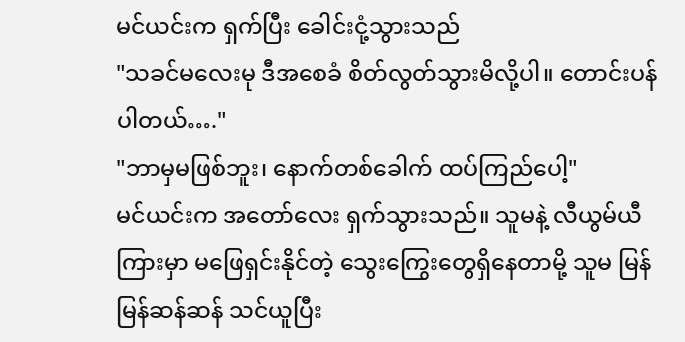မင်ယင်းက ရှက်ပြီး ခေါင်းငုံ့သွားသည်
"သခင်မလေးမု ဒီအစေခံ စိတ်လွတ်သွားမိလို့ပါ။ တောင်းပန်ပါတယ်…."
"ဘာမှမဖြစ်ဘူး၊ နောက်တစ်ခေါက် ထပ်ကြည်ပေါ့"
မင်ယင်းက အတော်လေး ရှက်သွားသည်။ သူမနဲ့ လီယွမ်ယီကြားမှာ မဖြေရှင်းနိုင်တဲ့ သွေးကြွေးတွေရှိနေတာမို့ သူမ မြန်မြန်ဆန်ဆန် သင်ယူပြီး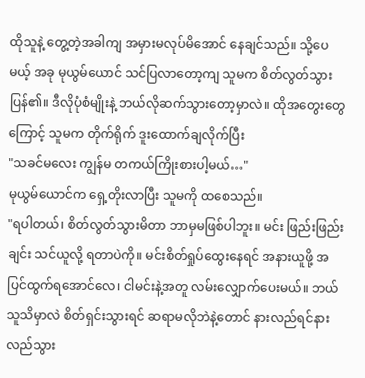ထိုသူနဲ့ တွေ့တဲ့အခါကျ အမှားမလုပ်မိအောင် နေချင်သည်။ သို့ပေမယ့် အခု မုယွမ်ယောင် သင်ပြလာတော့ကျ သူမက စိတ်လွတ်သွားပြန်၏။ ဒီလိုပုံစံမျိုးနဲ့ ဘယ်လိုဆက်သွားတော့မှာလဲ။ ထိုအတွေးတွေကြောင့် သူမက တိုက်ရိုက် ဒူးထောက်ချလိုက်ပြီး
"သခင်မလေး ကျွန်မ တကယ်ကြိုးစားပါ့မယ်…"
မုယွမ်ယောင်က ရှေ့တိုးလာပြီး သူမကို ထစေသည်။
"ရပါတယ်၊ စိတ်လွတ်သွားမိတာ ဘာမှမဖြစ်ပါဘူး။ မင်း ဖြည်းဖြည်းချင်း သင်ယူလို့ ရတာပဲကို။ မင်းစိတ်ရှုပ်ထွေးနေရင် အနားယူဖို့ အပြင်ထွက်ရအောင်လေ၊ ငါမင်းနဲ့အတူ လမ်းလျှောက်ပေးမယ်။ ဘယ်သူသိမှာလဲ စိတ်ရှင်းသွားရင် ဆရာမလိုဘဲနဲ့‌တောင် နားလည်ရင်နားလည်သွား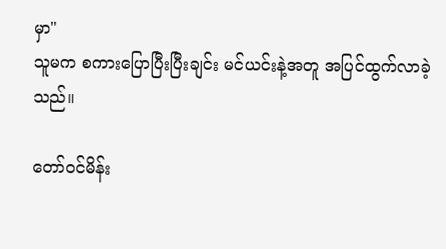မှာ"
သူမက စကားပြောပြီးပြီးချင်း မင်ယင်းနဲ့အတူ အပြင်ထွက်လာခဲ့သည်။

တော်ဝင်မိန်း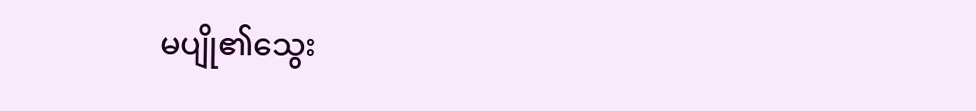မပျို၏သွေး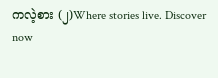ကလဲ့စား (၂)Where stories live. Discover now